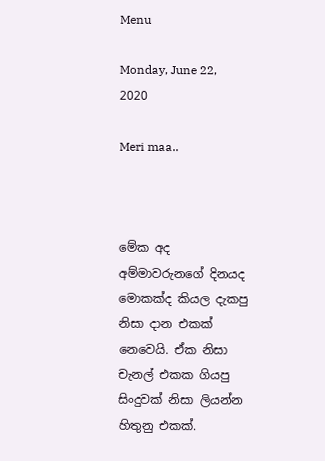Menu

Monday, June 22, 2020

Meri maa..



මේක අද අම්මාවරුනගේ දිනයද මොකක්ද කියල දැකපු නිසා දාන එකක් නෙවෙයි. ඒක නිසා චැනල් එකක ගියපු සිංදුවක් නිසා ලියන්න හිතුනු එකක්.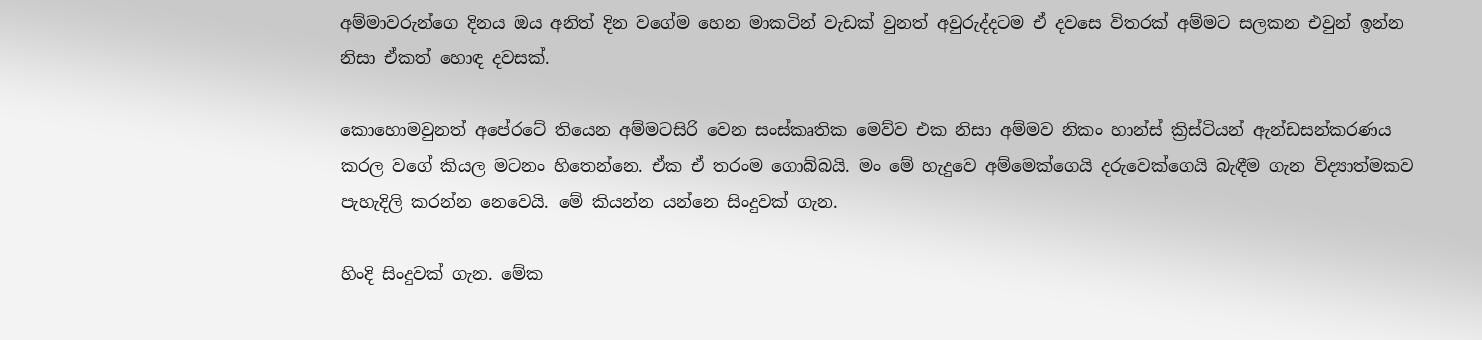අම්මාවරුන්ගෙ දිනය ඔය අනිත් දින වගේම හෙන මාකටින් වැඩක් වුනත් අවුරුද්දටම ඒ දවසෙ විතරක් අම්මට සලකන එවුන් ඉන්න නිසා ඒකත් හොඳ දවසක්.

කොහොමවුනත් අපේරටේ තියෙන අම්මටසිරි වෙන සංස්කෘතික මෙව්ව එක නිසා අම්මව නිකං හාන්ස් ක්‍රිස්ටියන් ඇන්ඩසන්කරණය කරල වගේ කියල මටනං හිතෙන්නෙ. ඒක ඒ තරංම ගොබ්බයි. මං මේ හැදුවෙ අම්මෙක්ගෙයි දරුවෙක්ගෙයි බැඳීම ගැන විද්‍යාත්මකව පැහැදිලි කරන්න නෙවෙයි. මේ කියන්න යන්නෙ සිංදුවක් ගැන.

හිංදි සිංදුවක් ගැන. මේක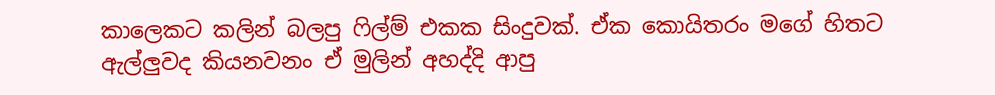කාලෙකට කලින් බලපු ෆිල්ම් එකක සිංදුවක්. ඒක කොයිතරං මගේ හිතට ඇල්ලුවද කියනවනං ඒ මුලින් අහද්දි ආපු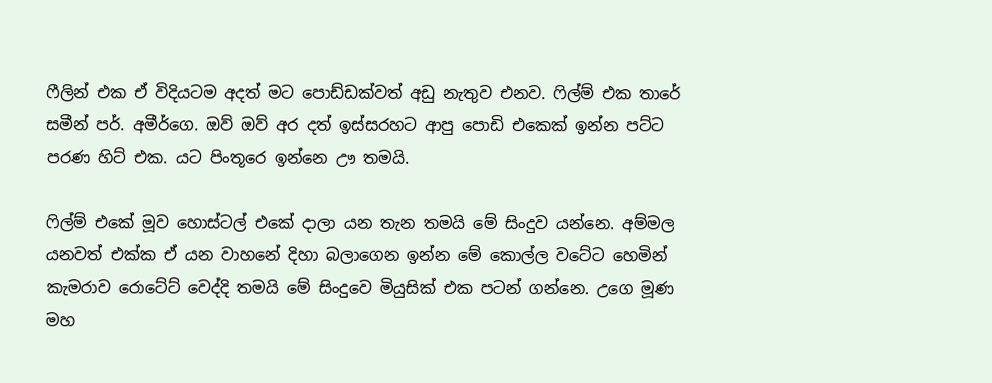ෆීලින් එක ඒ විදියටම අදත් මට පොඩ්ඩක්වත් අඩු නැතුව එනව. ෆිල්ම් එක තාරේ සමීන් පර්. අමීර්ගෙ. ඔව් ඔව් අර දත් ඉස්සරහට ආපු පොඩි එකෙක් ඉන්න පට්ට පරණ හිට් එක. යට පිංතූරෙ ඉන්නෙ ඌ තමයි.

ෆිල්ම් එකේ මූව හොස්ටල් එකේ දාලා යන තැන තමයි මේ සිංදුව යන්නෙ. අම්මල යනවත් එක්ක ඒ යන වාහනේ දිහා බලාගෙන ඉන්න මේ කොල්ල වටේට හෙමින් කැමරාව රොටේට් වෙද්දි තමයි මේ සිංදුවෙ මියුසික් එක පටන් ගන්නෙ. උගෙ මූණ මහ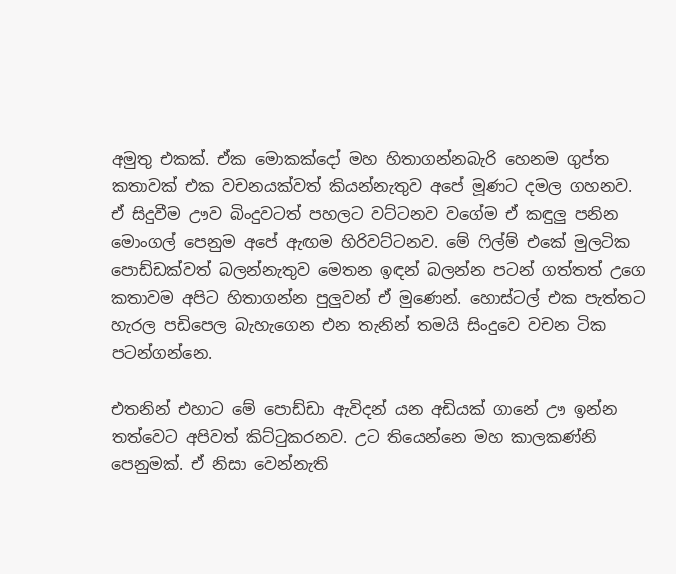අමුතු එකක්. ඒක මොකක්දෝ මහ හිතාගන්නබැරි හෙනම ගුප්ත කතාවක් එක වචනයක්වත් කියන්නැතුව අපේ මූණට දමල ගහනව. ඒ සිදුවීම ඌව බිංදුවටත් පහලට වට්ටනව වගේම ඒ කඳුලු පනින මොංගල් පෙනුම අපේ ඇඟම හිරිවට්ටනව. මේ ෆිල්ම් එකේ මුලටික පොඩ්ඩක්වත් බලන්නැතුව මෙතන ඉඳන් බලන්න පටන් ගත්තත් උගෙ කතාවම අපිට හිතාගන්න පුලුවන් ඒ මුණෙන්. හොස්ටල් එක පැත්තට හැරල පඩිපෙල බැහැගෙන එන තැනින් තමයි සිංදුවෙ වචන ටික පටන්ගන්නෙ.

එතනින් එහාට මේ පොඩ්ඩා ඇවිදන් යන අඩියක් ගානේ ඌ ඉන්න තත්වෙට අපිවත් කිට්ටුකරනව. උට තියෙන්නෙ මහ කාලකණ්නි පෙනුමක්. ඒ නිසා වෙන්නැති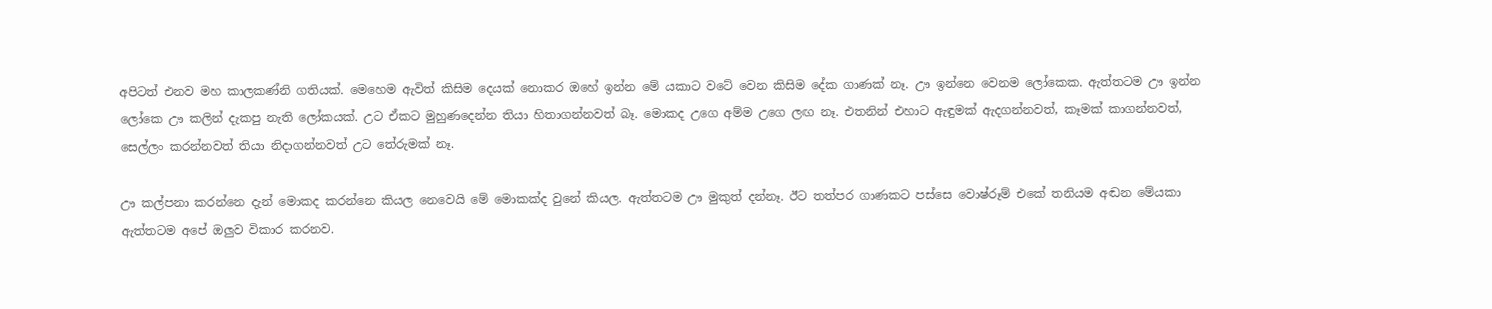අපිටත් එනව මහ කාලකණ්නි ගතියක්. මෙහෙම ඇවිත් කිසිම දෙයක් නොකර ඔහේ ඉන්න මේ යකාට වටේ වෙන කිසිම දේක ගාණක් නෑ. ඌ ඉන්නෙ වෙනම ලෝකෙක. ඇත්තටම ඌ ඉන්න ලෝකෙ ඌ කලින් දැකපු නැති ලෝකයක්. උට ඒකට මුහුණදෙන්න තියා හිතාගන්නවත් බෑ. මොකද උගෙ අම්ම උගෙ ලඟ නෑ. එතනින් එහාට ඇඳුමක් ඇදගන්නවත්, කෑමක් කාගන්නවත්, සෙල්ලං කරන්නවත් තියා නිදාගන්නවත් උට තේරුමක් නෑ.

ඌ කල්පනා කරන්නෙ දැන් මොකද කරන්නෙ කියල නෙවෙයි මේ මොකක්ද වුනේ කියල. ඇත්තටම ඌ මුකුත් දන්නෑ. ඊට තත්පර ගාණකට පස්සෙ වොෂ්රූම් එකේ තනියම අඬන මේයකා ඇත්තටම අපේ ඔලුව විකාර කරනව.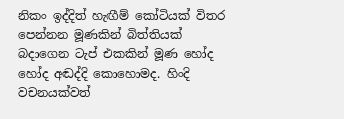නිකං ඉද්දිත් හැඟීම් කෝටියක් විතර පෙන්නන මූණකින් බිත්තියක් බදාගෙන ටැප් එකකින් මූණ හෝද හෝද අඬද්දි කොහොමද. හිංදි වචනයක්වත්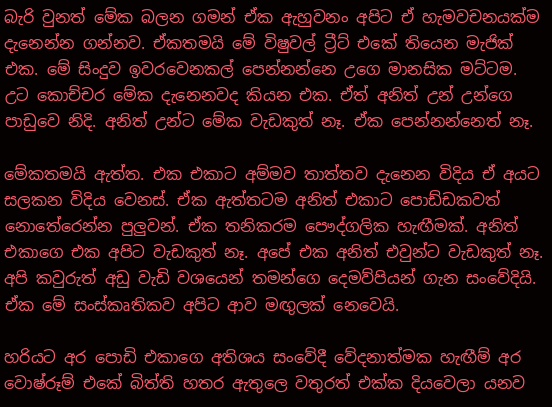බැරි වුනත් මේක බලන ගමන් ඒක ඇහුවනං අපිට ඒ හැමවචනයක්ම දැනෙන්න ගන්නව. ඒකතමයි මේ විෂුවල් ට්‍රීට් එකේ තියෙන මැජික් එක. මේ සිංදුව ඉවරවෙනකල් පෙන්නන්නෙ උගෙ මානසික මට්ටම. උට කොච්චර මේක දැනෙනවද කියන එක. ඒත් අනිත් උන් උන්ගෙ පාඩුවෙ නිදි. අනිත් උන්ට මේක වැඩකුත් නෑ. ඒක පෙන්නන්නෙත් නෑ.

මේකතමයි ඇත්ත. එක එකාට අම්මව තාත්තව දැනෙන විදිය ඒ අයට සලකන විදිය වෙනස්. ඒක ඇත්තටම අනිත් එකාට පොඩ්ඩකවත් නොතේරෙන්න පුලුවන්. ඒක තනිකරම පෞද්ගලික හැඟීමක්. අනිත් එකාගෙ එක අපිට වැඩකුත් නෑ. අපේ එක අනිත් එවුන්ට වැඩකුත් නෑ. අපි කවුරුත් අඩු වැඩි වශයෙන් තමන්ගෙ දෙමව්පියන් ගැන සංවේදියි. ඒක මේ සංස්කෘතිකව අපිට ආව මඟුලක් නෙවෙයි.

හරියට අර පොඩි එකාගෙ අතිශය සංවේදී වේදනාත්මක හැඟීම් අර වොෂ්රූම් එකේ බිත්ති හතර ඇතුලෙ වතුරත් එක්ක දියවෙලා යනව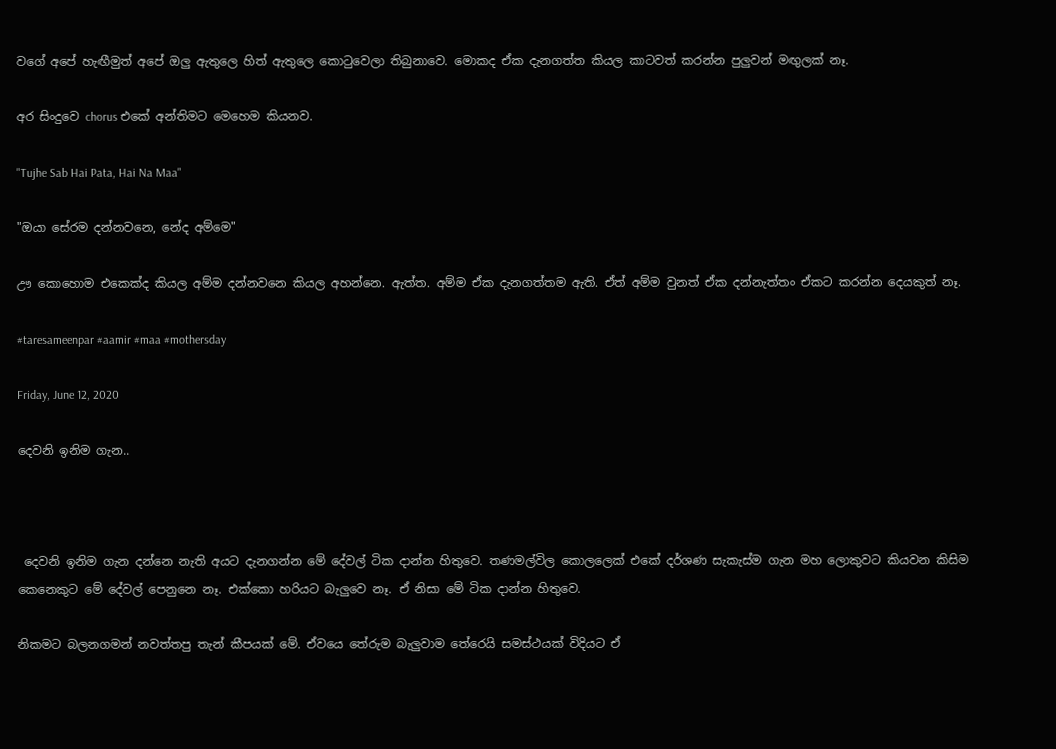වගේ අපේ හැඟීමුත් අපේ ඔලු ඇතුලෙ හිත් ඇතුලෙ කොටුවෙලා තිබුනාවෙ. මොකද ඒක දැනගත්ත කියල කාටවත් කරන්න පුලුවන් මඟුලක් නෑ.

අර සිංදුවෙ chorus එකේ අන්තිමට මෙහෙම කියනව.

"Tujhe Sab Hai Pata, Hai Na Maa"

"ඔයා සේරම දන්නවනෙ, නේද අම්මෙ"

ඌ කොහොම එකෙක්ද කියල අම්ම දන්නවනෙ කියල අහන්නෙ. ඇත්ත. අම්ම ඒක දැනගත්තම ඇති. ඒත් අම්ම වුනත් ඒක දන්නැත්තං ඒකට කරන්න දෙයකුත් නෑ.

#taresameenpar #aamir #maa #mothersday

Friday, June 12, 2020

දෙවනි ඉනිම ගැන..



 දෙවනි ඉනිම ගැන දන්නෙ නැති අයට දැනගන්න මේ දේවල් ටික දාන්න හිතුවෙ. තණමල්විල කොලලෙක් එකේ දර්ශණ සැකැස්ම ගැන මහ ලොකුවට කියවන කිසිම කෙනෙකුට මේ දේවල් පෙනුනෙ නෑ. එක්කො හරියට බැලුවෙ නෑ. ඒ නිසා මේ ටික දාන්න හිතුවෙ.

නිකමට බලනගමන් නවත්තපු තැන් කීපයක් මේ. ඒවයෙ තේරුම බැලුවාම තේරෙයි සමස්ථයක් විදියට ඒ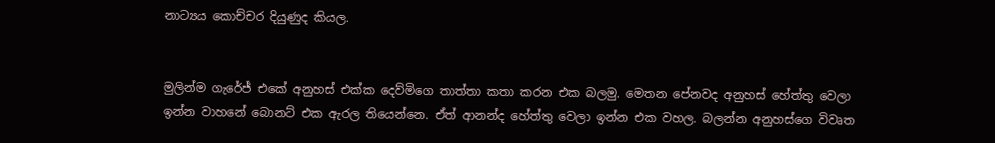නාට්‍යය කොච්චර දියුණුද කියල.


මුලින්ම ගැරේජ් එකේ අනුහස් එක්ක දෙව්මිගෙ තාත්තා කතා කරන එක බලමු. මෙතන පේනවද අනුහස් හේත්තු වෙලා ඉන්න වාහනේ බොනට් එක ඇරල තියෙන්නෙ. ඒත් ආනන්ද හේත්තු වෙලා ඉන්න එක වහල. බලන්න අනුහස්ගෙ විවෘත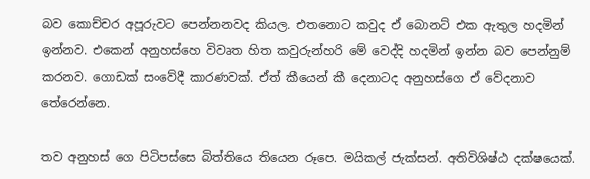බව කොච්චර අපූරුවට පෙන්නනවද කියල. එතනොට කවුද ඒ බොනට් එක ඇතුල හදමින් ඉන්නව. එකෙන් අනුහස්හෙ විවෘත හිත කවුරුන්හරි මේ වෙද්දි හදමින් ඉන්න බව පෙන්නුම් කරනව. ගොඩක් සංවේදී කාරණවක්. ඒත් කීයෙන් කී දෙනාටද අනුහස්ගෙ ඒ වේදනාව තේරෙන්නෙ.

තව අනුහස් ගෙ පිටිපස්සෙ බිත්තියෙ තියෙන රූපෙ. මයිකල් ජැක්සන්. අතිවිශිෂ්ඨ දක්ෂයෙක්.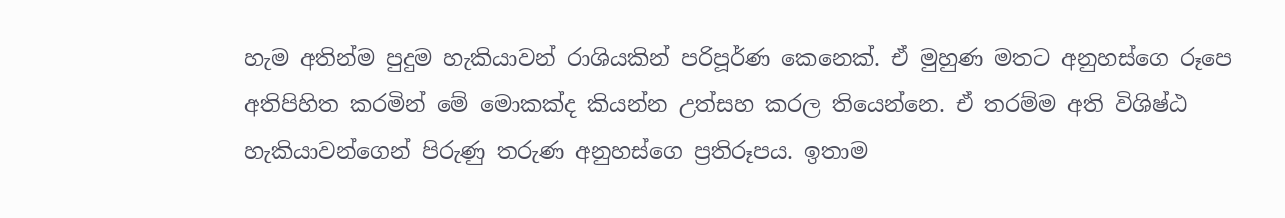හැම අතින්ම පුදුම හැකියාවන් රාශියකින් පරිපූර්ණ කෙනෙක්. ඒ මුහුණ මතට අනුහස්ගෙ රූපෙ අතිපිහිත කරමින් මේ මොකක්ද කියන්න උත්සහ කරල තියෙන්නෙ. ඒ තරම්ම අති විශිෂ්ඨ හැකියාවන්ගෙන් පිරුණු තරුණ අනුහස්ගෙ ප්‍රතිරූපය. ඉතාම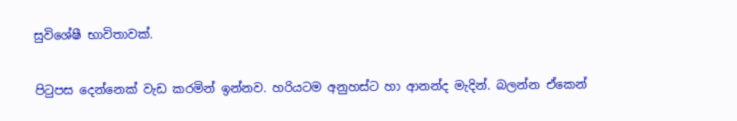සුවිශේෂී භාවිතාවක්.

පිටුපස දෙන්නෙක් වැඩ කරමින් ඉන්නව. හරියටම අනුහස්ට හා ආනන්ද මැදින්. බලන්න ඒකෙන්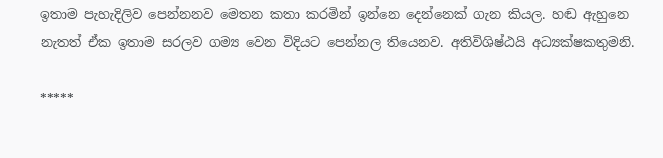ඉතාම පැහැදිලිව පෙන්නනව මෙතන කතා කරමින් ඉන්නෙ දෙන්නෙක් ගැන කියල. හඬ ඇහුනෙ නැතත් ඒක ඉතාම සරලව ගම්‍ය වෙන විදියට පෙන්නල තියෙනව. අතිවිශිෂ්ඨයි අධ්‍යක්ෂකතුමනි.

*****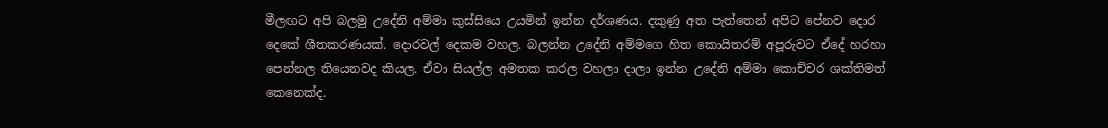මීලඟට අපි බලමු උදේනි අම්මා කුස්සියෙ උයමින් ඉන්න දර්ශණය. දකුණු අත පැත්තෙන් අපිට පේනව දොර දෙකේ ශීතකරණයක්. දොරවල් දෙකම වහල. බලන්න උදේනි අම්මගෙ හිත කොයිතරම් අපූරුවට ඒදේ හරහා පෙන්නල තියෙනවද කියල. ඒවා සියල්ල අමතක කරල වහලා දාලා ඉන්න උදේනි අම්මා කොච්චර ශක්තිමත් කෙනෙක්ද.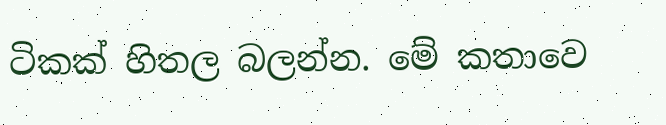ටිකක් හිතල බලන්න. මේ කතාවෙ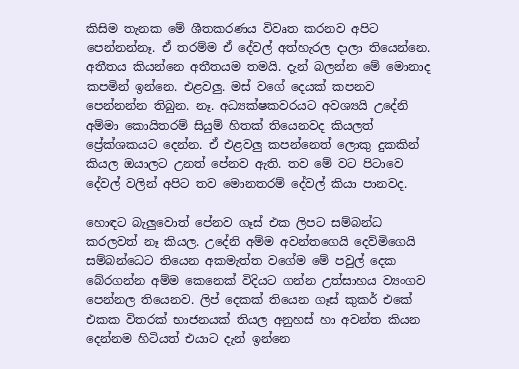කිසිම තැනක මේ ශීතකරණය විවෘත කරනව අපිට පෙන්නන්නෑ. ඒ තරම්ම ඒ දේවල් අත්හැරල දාලා තියෙන්නෙ. අතීතය කියන්නෙ අතීතයම තමයි. දැන් බලන්න මේ මොනාද කපමින් ඉන්නෙ. එළවලු. මස් වගේ දෙයක් කපනව පෙන්නන්න තිබුන. නෑ. අධ්‍යක්ෂකවරයට අවශ්‍යයි උදේනි අම්මා කොයිතරම් සියුම් හිතක් තියෙනවද කියලත් ප්‍රේක්ශකයට දෙන්න. ඒ එළවලු කපන්නෙත් ලොකු දුකකින් කියල ඔයාලට උනත් පේනව ඇති. තව මේ වට පිටාවෙ දේවල් වලින් අපිට තව මොනතරම් දේවල් කියා පානවද.

හොඳට බැලුවොත් පේනව ගෑස් එක ලිපට සම්බන්ධ කරලවත් නෑ කියල. උදේනි අම්ම අවන්තගෙයි දෙව්මිගෙයි සම්බන්ධෙට තියෙන අකමැත්ත වගේම මේ පවුල් දෙක බේරගන්න අම්ම කෙනෙක් විදියට ගන්න උත්සාහය ව්‍යංගව පෙන්නල තියෙනව. ලිප් දෙකක් තියෙන ගෑස් කුකර් එකේ එකක විතරක් භාජනයක් තියල අනුහස් හා අවන්ත කියන දෙන්නම හිටියත් එයාට දැන් ඉන්නෙ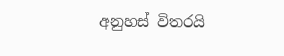අනුහස් විතරයි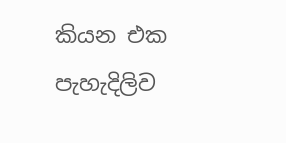කියන එක පැහැදිලිව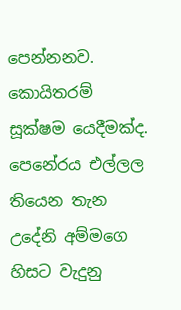පෙන්නනව. කොයිතරම් සූක්ෂම යෙදීමක්ද. පෙනේරය එල්ලල තියෙන තැන උදේනි අම්මගෙ හිසට වැදුනු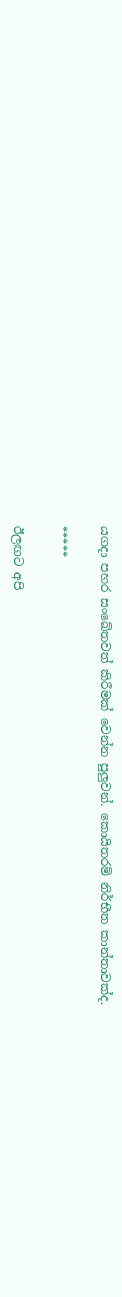යගදා පහර සංඛේතවත් කිරීමක් වෙන්න පුලුවන්. කොයිතරම් නිර්භීත කාන්තාවක්ද.

*****

ඊලඟට අපි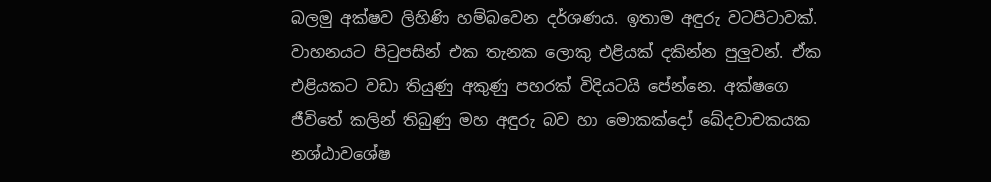බලමු අක්ෂව ලිහිණි හම්බවෙන දර්ශණය. ඉතාම අඳුරු වටපිටාවක්. වාහනයට පිටුපසින් එක තැනක ලොකු එළියක් දකින්න පුලුවන්. ඒක එළියකට වඩා තියුණු අකුණු පහරක් විදියටයි පේන්නෙ. අක්ෂගෙ ජීවිතේ කලින් තිබුණු මහ අඳුරු බව හා මොකක්දෝ ඛේදවාචකයක නශ්ඨාවශේෂ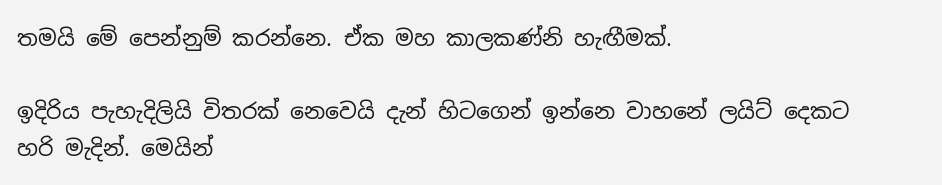තමයි මේ පෙන්නුම් කරන්නෙ. ඒක මහ කාලකණ්නි හැඟීමක්.

ඉදිරිය පැහැදිලියි විතරක් නෙවෙයි දැන් හිටගෙන් ඉන්නෙ වාහනේ ලයිට් දෙකට හරි මැදින්. මෙයින්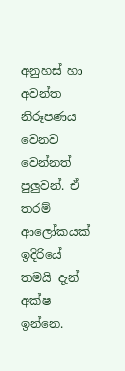අනුහස් හා අවන්ත නිරූපණය වෙනව වෙන්නත් පුලුවන්. ඒ තරම් ආලෝකයක් ඉදිරියේ තමයි දැන් අක්ෂ ඉන්නෙ.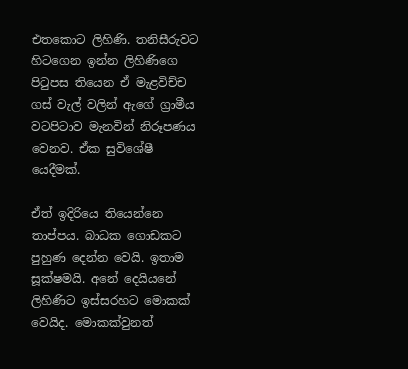එතකොට ලිහිණි. තනිසීරුවට හිටගෙන ඉන්න ලිහිණිගෙ පිටුපස තියෙන ඒ මැළවිච්ච ගස් වැල් වලින් ඇගේ ග්‍රාමීය වටපිටාව මැනවින් නිරූපණය වෙනව. ඒක සුවිශේෂී යෙදීමක්.

ඒත් ඉදිරියෙ තියෙන්නෙ තාප්පය. බාධක ගොඩකට පුහුණ දෙන්න වෙයි. ඉතාම සූක්ෂමයි. අනේ දෙයියනේ ලිහිණිට ඉස්සරහට මොකක් වෙයිද. මොකක්වුනත්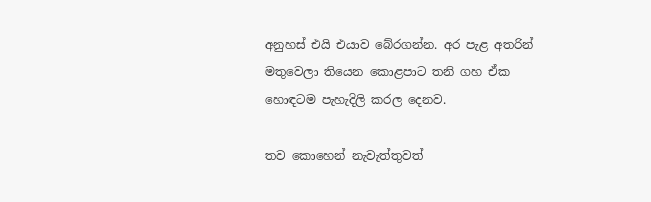අනුහස් එයි එයාව බේරගන්න. අර පැළ අතරින් මතුවෙලා තියෙන කොළපාට තනි ගහ ඒක හොඳටම පැහැදිලි කරල දෙනව.

තව කොහෙන් නැවැත්තුවත්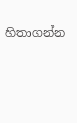හිතාගන්න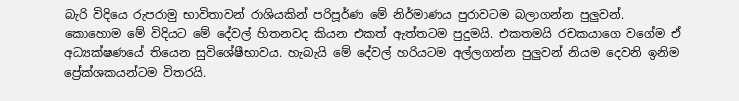බැරි විදියෙ රුපරාමු භාවිතාවන් රාශියකින් පරිපූර්ණ මේ නිර්මාණය පුරාවටම බලාගන්න පුලුවන්. කොහොම මේ විදියට මේ දේවල් හිතනවද කියන එකත් ඇත්තටම පුදුමයි. එකතමයි රචකයාගෙ වගේම ඒ අධ්‍යක්ෂණයේ තියෙන සුවිශේෂීභාවය. හැබැයි මේ දේවල් හරියටම අල්ලගන්න පුලුවන් නියම දෙවනි ඉනිම ප්‍රේක්ශකයන්ටම විතරයි.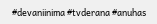#devaniinima #tvderana #anuhas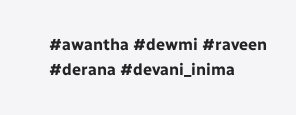#awantha #dewmi #raveen #derana #devani_inima